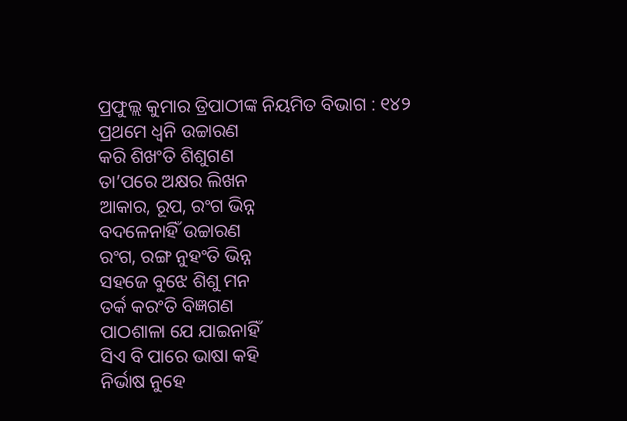ପ୍ରଫୁଲ୍ଲ କୁମାର ତ୍ରିପାଠୀଙ୍କ ନିୟମିତ ବିଭାଗ : ୧୪୨
ପ୍ରଥମେ ଧ୍ବନି ଉଚ୍ଚାରଣ
କରି ଶିଖଂତି ଶିଶୁଗଣ
ତା’ପରେ ଅକ୍ଷର ଲିଖନ
ଆକାର, ରୂପ, ରଂଗ ଭିନ୍ନ
ବଦଳେନାହିଁ ଉଚ୍ଚାରଣ
ରଂଗ, ରଙ୍ଗ ନୁହଂତି ଭିନ୍ନ
ସହଜେ ବୁଝେ ଶିଶୁ ମନ
ତର୍କ କରଂତି ବିଜ୍ଞଗଣ
ପାଠଶାଳା ଯେ ଯାଇନାହିଁ
ସିଏ ବି ପାରେ ଭାଷା କହି
ନିର୍ଭାଷ ନୁହେ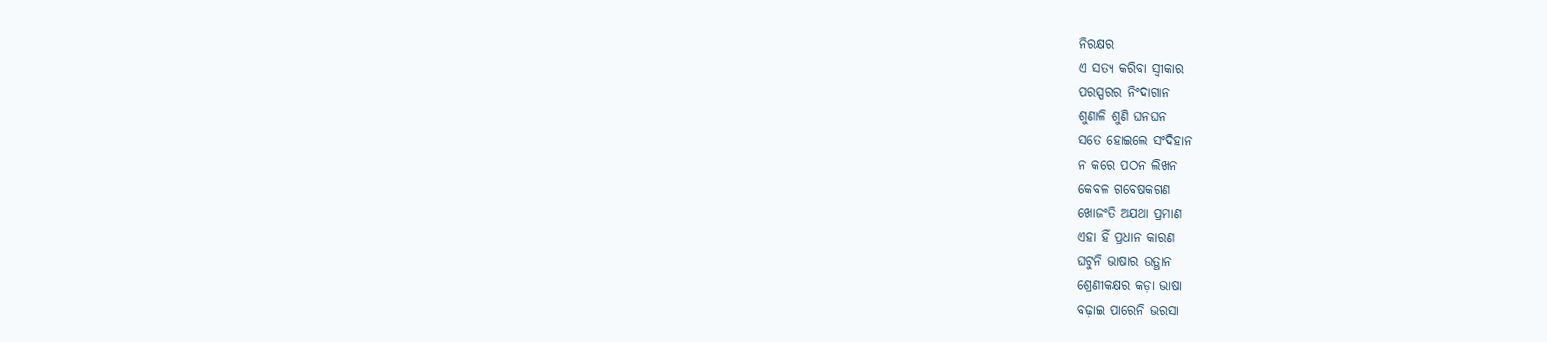ନିରକ୍ଷର
ଏ ସତ୍ୟ କରିବା ସ୍ବୀକାର
ପରସ୍ପରର ନିଂଦାଗାନ
ଶୁଣାଳି ଶୁଣି ଘନଘନ
ସତେ ହୋଇଲେ ସଂଦିହାନ
ନ କରେ ପଠନ ଲିଖନ
କେବଳ ଗବେଷକଗଣ
ଖୋଜଂତି ଅଯଥା ପ୍ରମାଣ
ଏହା ହିଁ ପ୍ରଧାନ କାରଣ
ଘଟୁନି ଭାଷାର ଉତ୍ଥାନ
ଶ୍ରେଣୀକକ୍ଷର କଡ଼ା ଭାଷା
ବଢ଼ାଇ ପାରେନି ଭରସା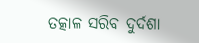ତତ୍କାଳ ସରିବ ଦୁର୍ଦଶା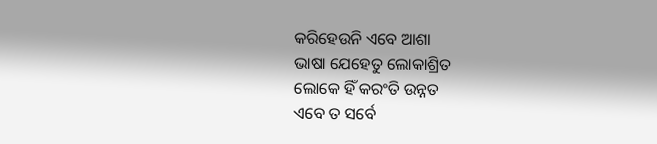କରିହେଉନି ଏବେ ଆଶା
ଭାଷା ଯେହେତୁ ଲୋକାଶ୍ରିତ
ଲୋକେ ହିଁ କରଂତି ଉନ୍ନତ
ଏବେ ତ ସର୍ବେ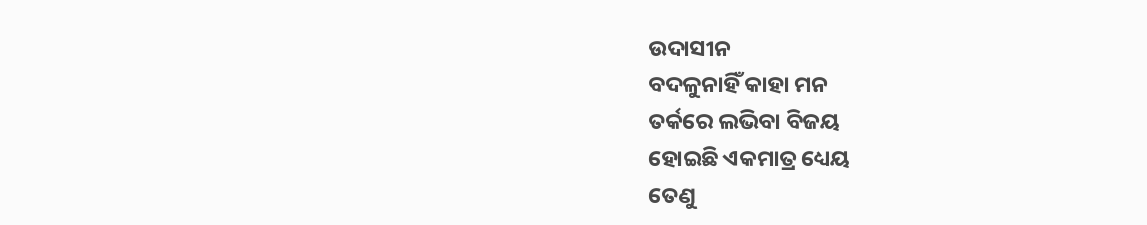ଉଦାସୀନ
ବଦଳୁନାହିଁ କାହା ମନ
ତର୍କରେ ଲଭିବା ବିଜୟ
ହୋଇଛି ଏକମାତ୍ର ଧ୍ୟେୟ
ତେଣୁ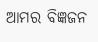ଆମର ବିଜ୍ଞଜନ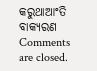କରୁଥାଆଂତି ବାକ୍ୟରଣ
Comments are closed.